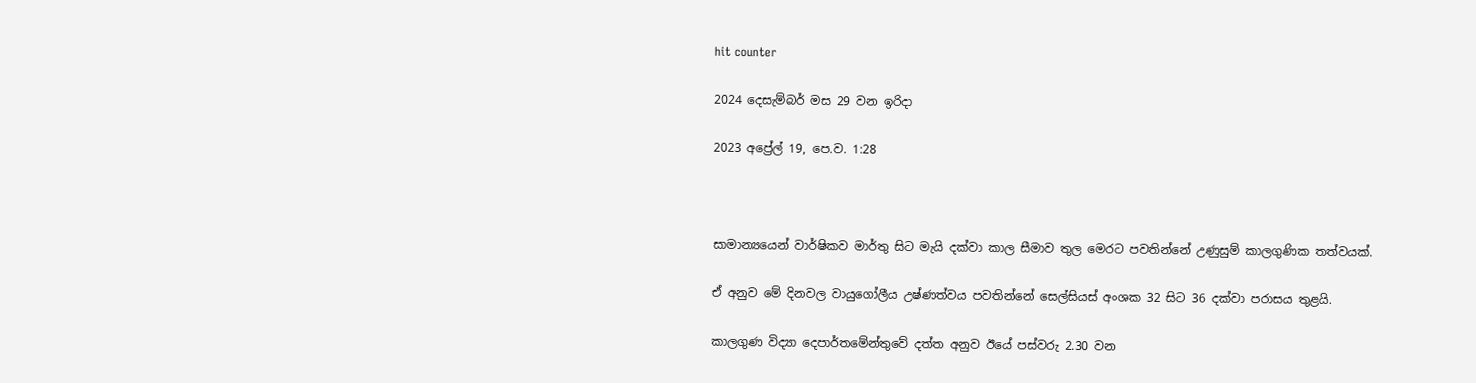hit counter

2024 දෙසැම්‍බර් මස 29 වන ඉරිදා

2023 අප්‍රේල් 19, පෙ.ව. 1:28



සාමාන්‍යයෙන් වාර්ෂිකව මාර්තු සිට මැයි දක්වා කාල සීමාව තුල මෙරට පවතින්නේ උණුසුම් කාලගුණික තත්වයක්.

ඒ අනුව මේ දිනවල වායුගෝලීය උෂ්ණත්වය පවතින්නේ සෙල්සියස් අංශක 32 සිට 36 දක්වා පරාසය තුළයි.

කාලගුණ විද්‍යා දෙපාර්තමේන්තුවේ දත්ත අනුව ඊයේ පස්වරු 2.30 වන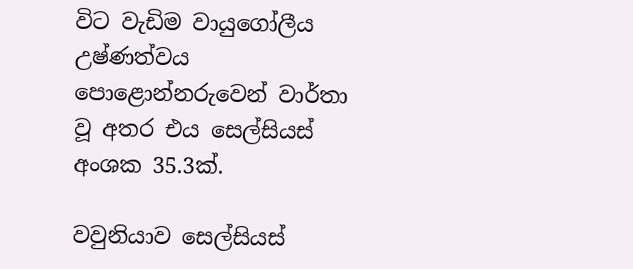විට වැඩිම වායුගෝලීය උෂ්ණත්වය පොළොන්නරුවෙන් වාර්තා වූ අතර එය සෙල්සියස් අංශක 35.3ක්.

වවුනියාව සෙල්සියස්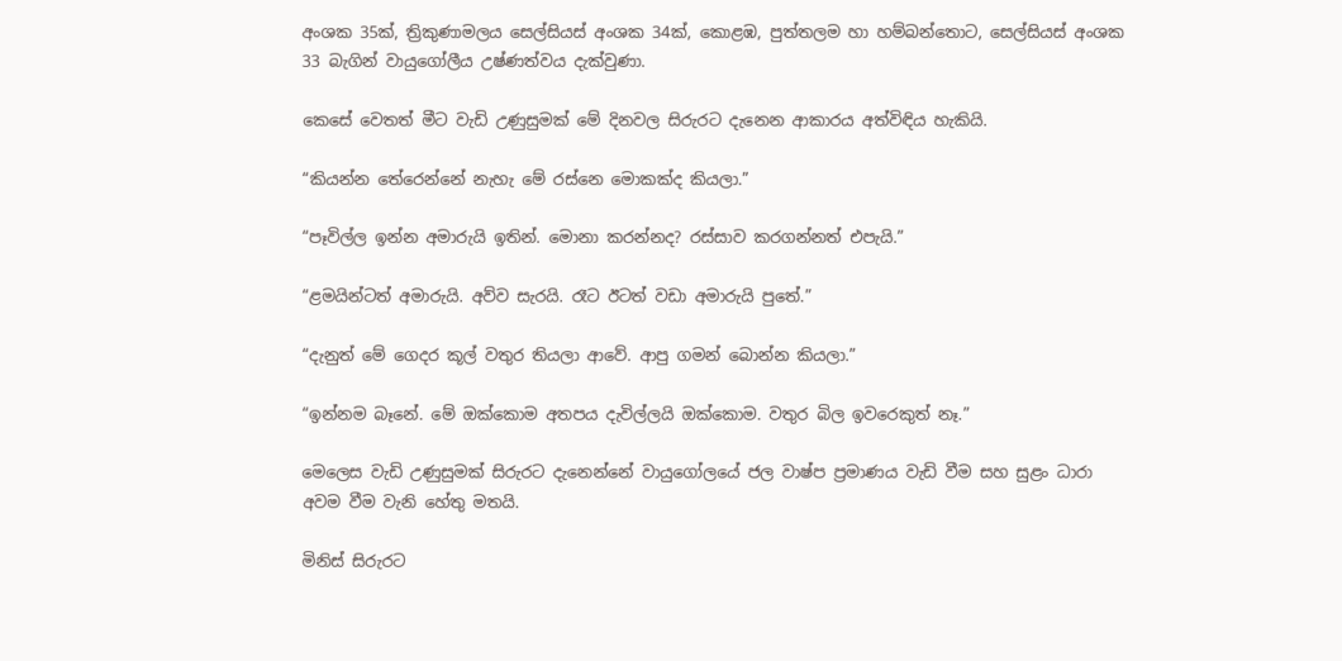අංශක 35ක්, ත්‍රිකුණාමලය සෙල්සියස් අංශක 34ක්, කොළඹ, පුත්තලම හා හම්බන්තොට, සෙල්සියස් අංශක 33 බැගින් වායුගෝලීය උෂ්ණත්වය දැක්වුණා.

කෙසේ වෙතත් මීට වැඩි උණුසුමක් මේ දිනවල සිරුරට දැනෙන ආකාරය අත්විඳිය හැකියි.

“කියන්න තේරෙන්නේ නැහැ මේ රස්නෙ මොකක්ද කියලා.”

“පෑවිල්ල ඉන්න අමාරුයි ඉතින්. මොනා කරන්නද? රස්සාව කරගන්නත් එපැයි.”

“ළමයින්ටත් අමාරුයි. අව්ව සැරයි. රෑට ඊටත් වඩා අමාරුයි පුතේ.”

“දැනුත් මේ ගෙදර කූල් වතුර තියලා ආවේ. ආපු ගමන් බොන්න කියලා.”

“ඉන්නම බෑනේ. මේ ඔක්කොම අතපය දැවිල්ලයි ඔක්කොම. වතුර බිල ඉවරෙකුත් නෑ.”

මෙලෙස වැඩි උණුසුමක් සිරුරට දැනෙන්නේ වායුගෝලයේ ජල වාෂ්ප ප්‍රමාණය වැඩි වීම සහ සුළං ධාරා අවම වීම වැනි හේතු මතයි.

මිනිස් සිරුරට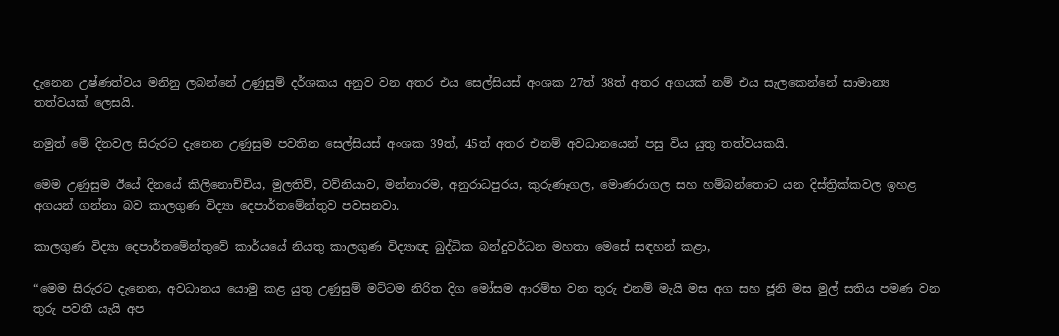දැනෙන උෂ්ණත්වය මනිනු ලබන්නේ උණුසුම් දර්ශකය අනුව වන අතර එය සෙල්සියස් අංශක 27ත් 38ත් අතර අගයක් නම් එය සැලකෙන්නේ සාමාන්‍ය තත්වයක් ලෙසයි.

නමුත් මේ දිනවල සිරුරට දැනෙන උණුසුම පවතින සෙල්සියස් අංශක 39ත්, 45ත් අතර එනම් අවධානයෙන් පසු විය යුතු තත්වයකයි.

මෙම උණුසුම ඊයේ දිනයේ කිලිනොච්චිය, මුලතිව්, වව්නියාව, මන්නාරම, අනුරාධපුරය, කුරුණෑගල, මොණරාගල සහ හම්බන්තොට යන දිස්ත්‍රික්කවල ඉහළ අගයන් ගන්නා බව කාලගුණ විද්‍යා දෙපාර්තමේන්තුව පවසනවා.

කාලගුණ විද්‍යා දෙපාර්තමේන්තුවේ කාර්යයේ නියතු කාලගුණ විද්‍යාඥ බුද්ධික බන්දුවර්ධන මහතා මෙසේ සඳහන් කළා,

“මෙම සිරුරට දැනෙන, අවධානය යොමු කළ යුතු උණුසුම් මට්ටම නිරිත දිග මෝසම ආරම්භ වන තුරු එනම් මැයි මස අග සහ ජූනි මස මුල් සතිය පමණ වන තුරු පවතී යැයි අප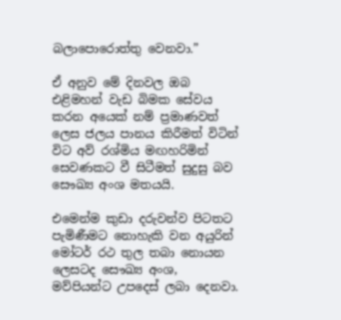බලාපොරොත්තු වෙනවා.”

ඒ අනුව මේ දිනවල ඔබ එළිමහන් වැඩ බිමක සේවය කරන අයෙක් නම් ප්‍රමාණවත් ලෙස ජලය පානය කිරීමත් විටින් විට අව් රශ්මිය මඟහරිමින් සෙවණකට වී සිටීමත් සුදුසු බව සෞඛ්‍ය අංශ මතයයි.

එමෙන්ම කුඩා දරුවන්ව පිටතට පැමිණීමට නොහැකි වන අයුරින් මෝටර් රථ තුල තබා නොයන ලෙසටද සෞඛ්‍ය අංශ, මව්පියන්ට උපදෙස් ලබා දෙනවා.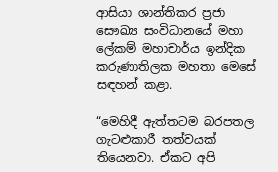ආසියා ශාන්තිකර ප්‍රජා සෞඛ්‍ය සංවිධානයේ මහා ලේකම් මහාචාර්ය ඉන්දික කරුණාතිලක මහතා මෙසේ සඳහන් කළා.

“මෙහිදී ඇත්තටම බරපතල ගැටළුකාරී තත්වයක් තියෙනවා. ඒකට අපි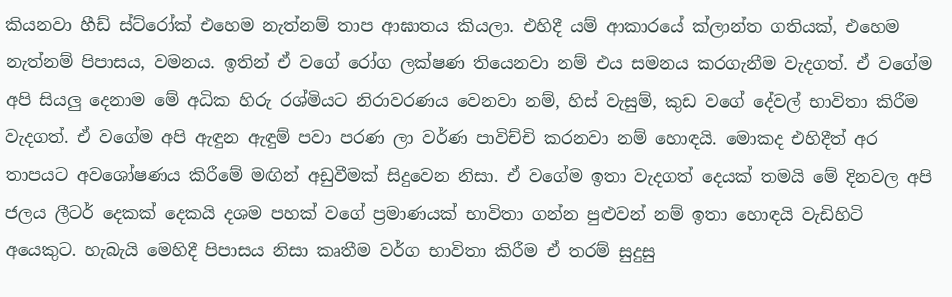කියනවා හීඩ් ස්ට්රෝක් එහෙම නැත්නම් තාප ආඝාතය කියලා. එහිදී යම් ආකාරයේ ක්ලාන්ත ගතියක්, එහෙම නැත්නම් පිපාසය, වමනය. ඉතින් ඒ වගේ රෝග ලක්ෂණ තියෙනවා නම් එය සමනය කරගැනීම වැදගත්. ඒ වගේම අපි සියලු දෙනාම මේ අධික හිරු රශ්මියට නිරාවරණය වෙනවා නම්, හිස් වැසුම්, කුඩ වගේ දේවල් භාවිතා කිරීම වැදගත්. ඒ වගේම අපි ඇඳුන ඇඳුම් පවා පරණ ලා වර්ණ පාවිච්චි කරනවා නම් හොඳයි. මොකද එහිදීත් අර තාපයට අවශෝෂණය කිරීමේ මඟින් අඩුවීමක් සිදුවෙන නිසා. ඒ වගේම ඉතා වැදගත් දෙයක් තමයි මේ දිනවල අපි ජලය ලීටර් දෙකක් දෙකයි දශම පහක් වගේ ප්‍රමාණයක් භාවිතා ගන්න පුළුවන් නම් ඉතා හොඳයි වැඩිහිටි අයෙකුට. හැබැයි මෙහිදී පිපාසය නිසා කෘතීම වර්ග භාවිතා කිරීම ඒ තරම් සුදුසු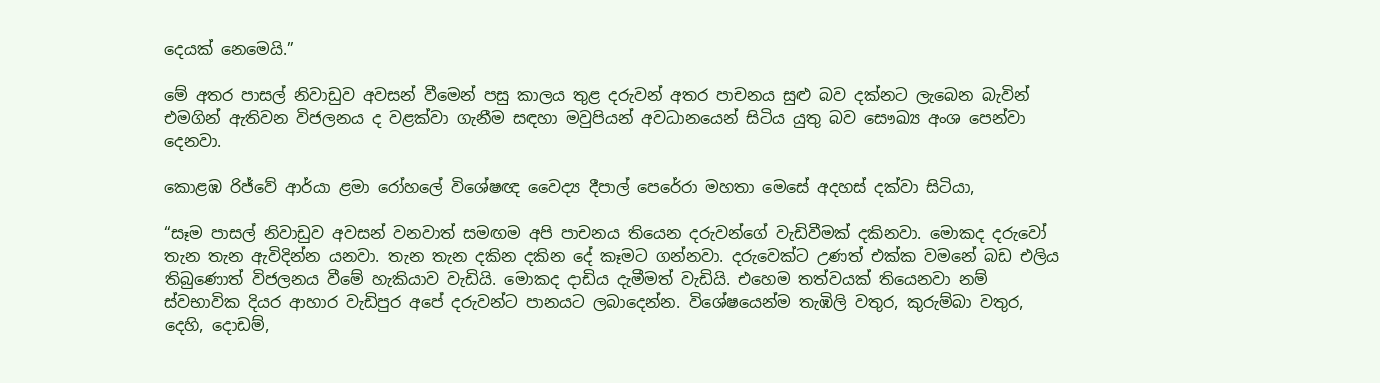දෙයක් නෙමෙයි.”

මේ අතර පාසල් නිවාඩුව අවසන් වීමෙන් පසු කාලය තුළ දරුවන් අතර පාචනය සුළු බව දක්නට ලැබෙන බැවින් එමගින් ඇතිවන විජලනය ද වළක්වා ගැනීම සඳහා මවුපියන් අවධානයෙන් සිටිය යුතු බව සෞඛ්‍ය අංශ පෙන්වා දෙනවා.

කොළඹ රිජ්වේ ආර්යා ළමා රෝහලේ විශේෂඥ වෛද්‍ය දීපාල් පෙරේරා මහතා මෙසේ අදහස් දක්වා සිටියා,

“සෑම පාසල් නිවාඩුව අවසන් වනවාත් සමඟම අපි පාචනය තියෙන දරුවන්ගේ වැඩිවීමක් දකිනවා. මොකද දරුවෝ තැන තැන ඇවිදින්න යනවා. තැන තැන දකින දකින දේ කෑමට ගන්නවා. දරුවෙක්ට උණත් එක්ක වමනේ බඩ එලිය තිබුණොත් විජලනය වීමේ හැකියාව වැඩියි. මොකද දාඩිය දැමීමත් වැඩියි. එහෙම තත්වයක් තියෙනවා නම් ස්වභාවික දියර ආහාර වැඩිපුර අපේ දරුවන්ට පානයට ලබාදෙන්න. විශේෂයෙන්ම තැඹිලි වතුර, කුරුම්බා වතුර, දෙහි, දොඩම්,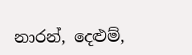නාරන්, දෙළුම්,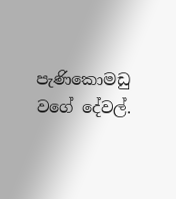පැණිකොමඩු වගේ දේවල්.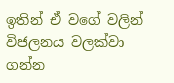ඉතින් ඒ වගේ වලින් විජලනය වලක්වා ගන්න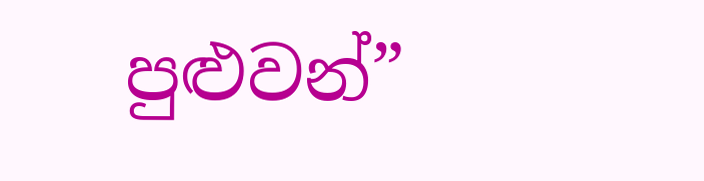පුළුවන්”